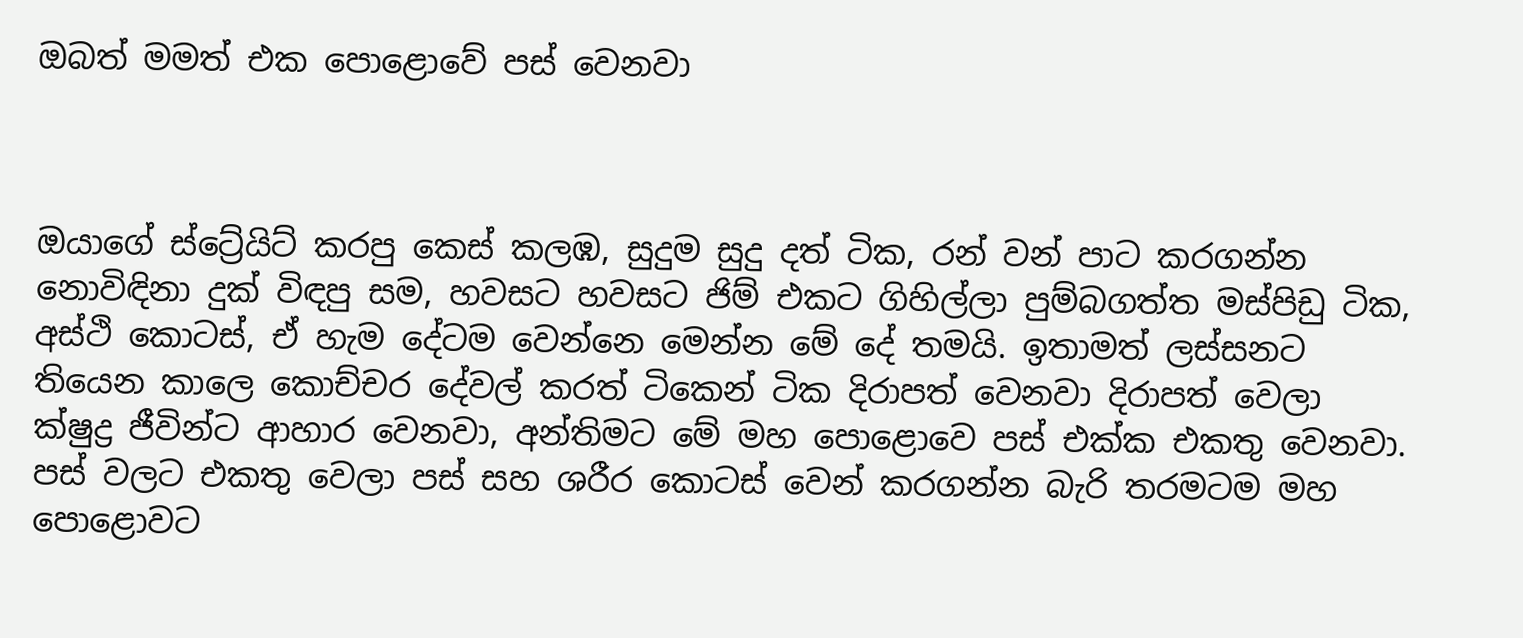ඔබත් මමත් එක පොළොවේ පස් වෙනවා



ඔයාගේ ස්ට්‍රේයිට් කරපු කෙස් කලඹ, සුදුම සුදු දත් ටික, රන් වන් පාට කරගන්න නොවිඳිනා දුක් විඳපු සම, හවසට හවසට ජිම් එකට ගිහිල්ලා පුම්බගත්ත මස්පිඩු ටික, අස්ථි කොටස්, ඒ හැම දේටම වෙන්නෙ මෙන්න මේ දේ තමයි. ඉතාමත් ලස්සනට තියෙන කාලෙ කොච්චර දේවල් කරත් ටිකෙන් ටික දිරාපත් වෙනවා දිරාපත් වෙලා ක්ෂුද්‍ර ජීවින්ට ආහාර වෙනවා, අන්තිමට මේ මහ පොළොවෙ පස් එක්ක එකතු වෙනවා. පස් වලට එකතු වෙලා පස් සහ ශරීර කොටස් වෙන් කරගන්න බැරි තරමටම මහ පොළොවට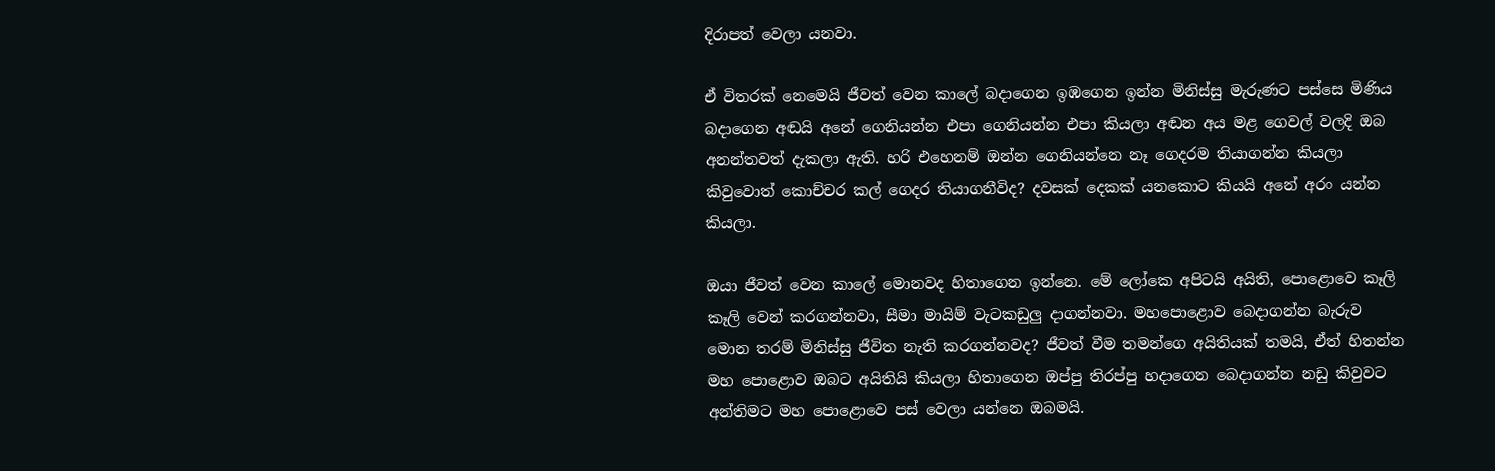දිරාපත් වෙලා යනවා.

ඒ විතරක් නෙමෙයි ජීවත් වෙන කාලේ බදාගෙන ඉඹගෙන ඉන්න මිනිස්සු මැරුණට පස්සෙ මිණිය බදාගෙන අඬයි අනේ ගෙනියන්න එපා ගෙනියන්න එපා කියලා අඬන අය මළ ගෙවල් වලදි ඔබ අනන්තවත් දැකලා ඇති. හරි එහෙනම් ඔන්න ගෙනියන්නෙ නෑ ගෙදරම තියාගන්න කියලා කිවුවොත් කොච්චර කල් ගෙදර තියාගනීවිද? දවසක් දෙකක් යනකොට කියයි අනේ අරං යන්න කියලා.

ඔයා ජීවත් වෙන කාලේ මොනවද හිතාගෙන ඉන්නෙ. මේ ලෝකෙ අපිටයි අයිති, පොළොවෙ කෑලි කෑලි වෙන් කරගන්නවා, සීමා මායිම් වැටකඩුලු දාගන්නවා. මහපොළොව බෙදාගන්න බැරුව මොන තරම් මිනිස්සු ජීවිත නැති කරගන්නවද? ජීවත් වීම තමන්ගෙ අයිතියක් තමයි, ඒත් හිතන්න මහ පොළොව ඔබට අයිතියි කියලා හිතාගෙන ඔප්පු තිරප්පු හදාගෙන බෙදාගන්න නඩු කිවුවට අන්තිමට මහ පොළොවෙ පස් වෙලා යන්නෙ ඔබමයි.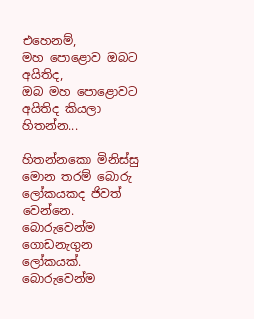එහෙනම්,
මහ පොළොව ඔබට අයිතිද,
ඔබ මහ පොළොවට අයිතිද කියලා හිතන්න...

හිතන්නකො මිනිස්සු මොන තරම් බොරු ලෝකයකද ජිවත් වෙන්නෙ. බොරුවෙන්ම ගොඩනැගුන ලෝකයක්. බොරුවෙන්ම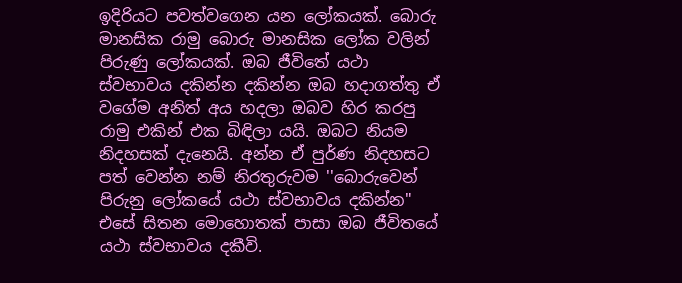ඉදිරියට පවත්වගෙන යන ලෝකයක්. බොරු මානසික රාමු බොරු මානසික ලෝක වලින් පිරුණු ලෝකයක්. ඔබ ජීවිතේ යථා ස්වභාවය දකින්න දකින්න ඔබ හදාගත්තු ඒ වගේම අනිත් අය හදලා ඔබව හිර කරපු රාමු එකින් එක බිඳිලා යයි. ඔබට නියම නිදහසක් දැනෙයි. අන්න ඒ පුර්ණ නිදහසට පත් වෙන්න නම් නිරතුරුවම ''බොරුවෙන් පිරුනු ලෝකයේ යථා ස්වභාවය දකින්න" එසේ සිතන මොහොතක් පාසා ඔබ ජීවිතයේ යථා ස්වභාවය දකීවි.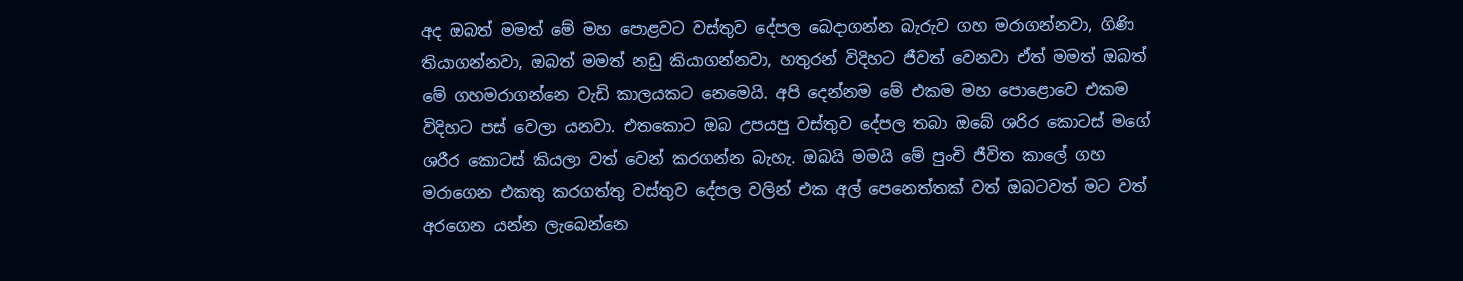අද ඔබත් මමත් මේ මහ පොළවට වස්තුව දේපල බෙදාගන්න බැරුව ගහ මරාගන්නවා, ගිණි තියාගන්නවා, ඔබත් මමත් නඩු කියාගන්නවා, හතුරන් විදිහට ජීවත් වෙනවා ඒත් මමත් ඔබත් මේ ගහමරාගන්නෙ වැඩි කාලයකට නෙමෙයි. අපි දෙන්නම මේ එකම මහ පොළොවෙ එකම විදිහට පස් වෙලා යනවා. එතකොට ඔබ උපයපු වස්තුව දේපල තබා ඔබේ ශරිර කොටස් මගේ ශරීර කොටස් කියලා වත් වෙන් කරගන්න බැහැ. ඔබයි මමයි මේ පුංචි ජීවිත කාලේ ගහ මරාගෙන එකතු කරගත්තු වස්තුව දේපල වලින් එක අල් පෙනෙත්තක් වත් ඔබටවත් මට වත් අරගෙන යන්න ලැබෙන්නෙ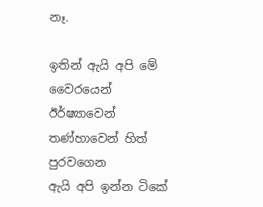නෑ.

ඉතින් ඇයි අපි මේ වෛරයෙන් ඊර්ෂ්‍යාවෙන් තණ්හාවෙන් හිත් පුරවගෙන
ඇයි අපි ඉන්න ටිකේ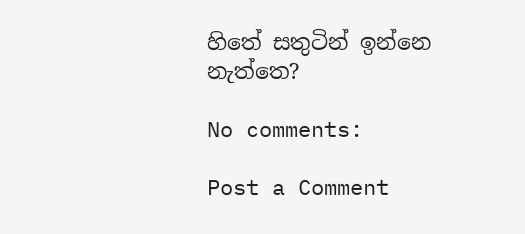හිතේ සතුටින් ඉන්නෙ නැත්තෙ?

No comments:

Post a Comment